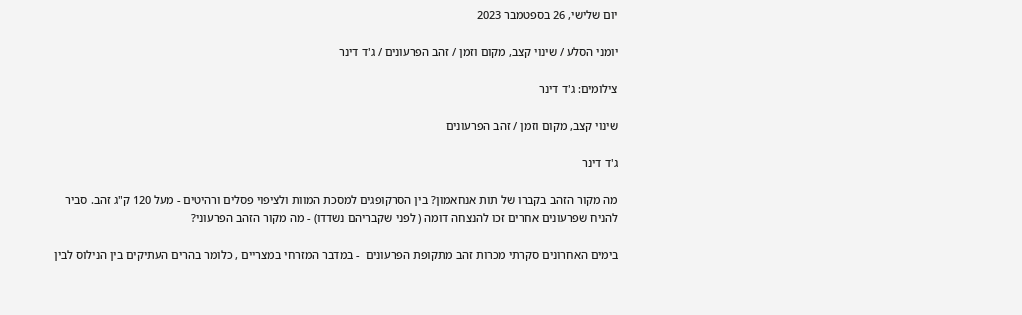יום שלישי, 26 בספטמבר 2023

יומני הסלע / שינוי קצב, מקום וזמן / זהב הפרעונים / ג'ד דינר

צילומים: ג'ד דינר

שינוי קצב, מקום וזמן / זהב הפרעונים

ג'ד דינר

מה מקור הזהב בקברו של תות אנחאמון? בין הסרקופגים למסכת המוות ולציפוי פסלים ורהיטים - מעל 120 ק"ג זהב. סביר להניח שפרעונים אחרים זכו להנצחה דומה ( לפני שקבריהם נשדדו) - מה מקור הזהב הפרעוני?

בימים האחרונים סקרתי מכרות זהב מתקופת הפרעונים  - במדבר המזרחי במצריים , כלומר בהרים העתיקים בין הנילוס לבין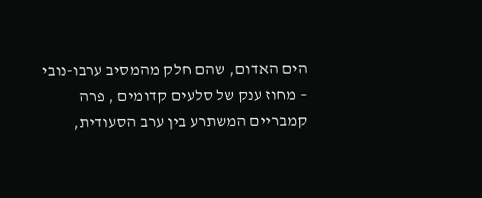הים האדום, שהם חלק מהמסיב ערבו-נובי – מחוז ענק של סלעים קדומים , פרה קמבריים המשתרע בין ערב הסעודית,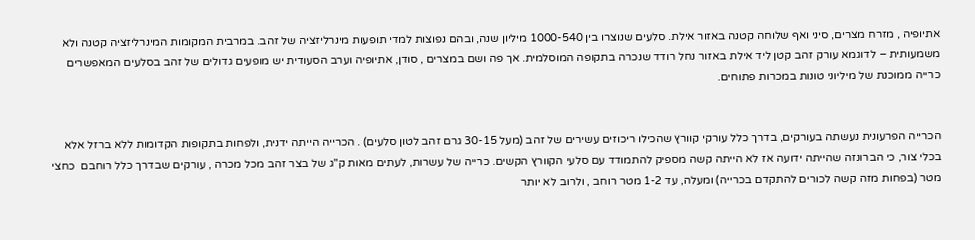אתיופיה , מזרח מצרים, סיני ואף שלוחה קטנה באזור אילת. סלעים שנוצרו בין 1000-540 מיליון שנה, ובהם נפוצות למדי תופעות מינרליזציה של זהב. במרבית המקומות המינרליזציה קטנה ולא משמעותית – לדוגמא עורק זהב קטן ליד אילת באזור נחל רודד שנכרה בתקופה המוסלמית. אך פה ושם במצרים , סודן, אתיופיה וערב הסעודית יש מופעים גדולים של זהב בסלעים המאפשרים כרייה ממוכנת של מיליוני טונות במכרות פתוחים.


הכרייה הפרעונית נעשתה בעורקים, בדרך כלל עורקי קוורץ שהכילו ריכוזים עשירים של זהב (מעל 30-15 גרם זהב לטון סלעים) . הכרייה הייתה ידנית, ולפחות בתקופות הקדומות ללא ברזל אלא בכלי צור, כי הברונזה שהייתה ידועה אז לא הייתה קשה מספיק להתמודד עם סלעי הקוורץ הקשים. כרייה של עשרות, לעתים מאות ק"ג של בצר זהב מכל מכרה , עורקים שבדרך כלל רוחבם  כחצי מטר (בפחות מזה קשה לכורים להתקדם בכרייה) ומעלה, עד 1-2 מטר רוחב , ולרוב לא יותר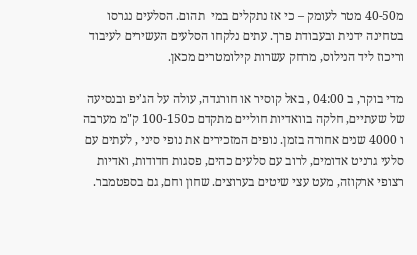מ40-50 מטר לעומק – כי אז נתקלים במי  תהום. הסלעים נגרסו בטחינה ידנית ובעבודת פרך. עתים נלקחו הסלעים העשירים לעיבוד וריכוז ליד הנילוס, מרחק עשרות קילומטרים מכאן.

מדי בוקר, ב 04:00 , באל קוסיר או חורגדה, עולה על הג'יפ ובנסיעה של שעתיים, חלקה בוואדיות חוליים מתקדם כ100-150 ק"מ מערבה ו 4000 שנים אחורה בזמן. נופים המזכירים את נופי סיני , לעתים עם סלעי גרניט אדומים, לרוב עם סלעים כהים, פסגות חדודות, ואדיות רצופי ארקוזה, מעט עצי שיטים בערוצים. שחון וחם, גם בספטמבר.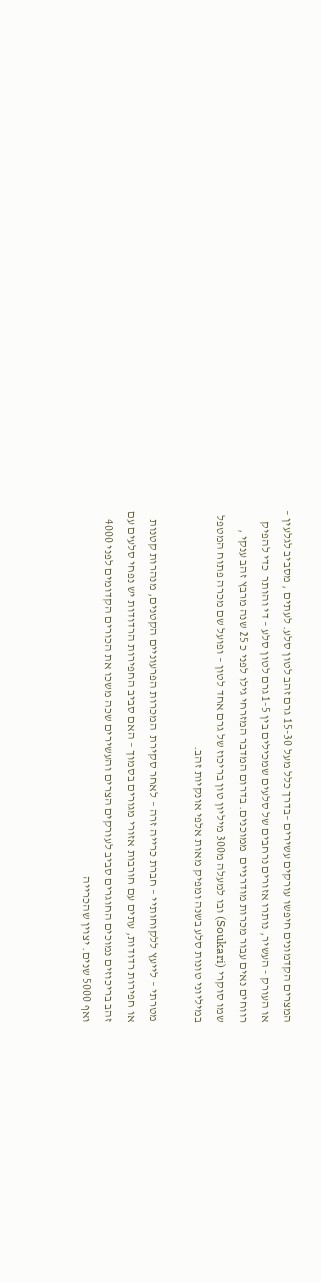המצרים הקדמונים חיפשו עורקים עשירים –בדרך כלל מעל 15-30 גרם זהב לטון סלע. לעתים , מסביב לגלעין – או העורק - העשיר, נותרו אזורים נרחבים של סלעים שמכילים בין 1-5 גרם לטון סלע – די והותר  כדי להפיק רווחים נאים עבור מכרות מודרניים  ממוכנים. בדרום המדבר המזרחי גילו לפני כ 25 שנה מרבץ זהב ענקי , שמו סוקרי (Soukari) ובו למעלה מ300 מיליון טון בריכוז של גרם אחד לטון – ופועל שם מכרה פתוח המטפל במיליוני טונות סלע בשנה ומפיק מאות אלפי אונקיות זהב.

מטרתי – לייעץ ללקוחותיי – חברת כרייה זרה – לאחר סקירת  המכרות הפרעוניים הקטנים, מנהרות קטנות או חפירות רדודות, עתים עם חורבות אזורי מגורים בסמוך – האם סביב החפירות הרדודות יש נפחי סלעים עם זהב בריכוזים נמוכים החוגרים סביב לעורקים הצרים והעשירים שכה משכו את הכורים הקדומים לפני 4000 ואף 5000 שנים. יצוין שהכרייה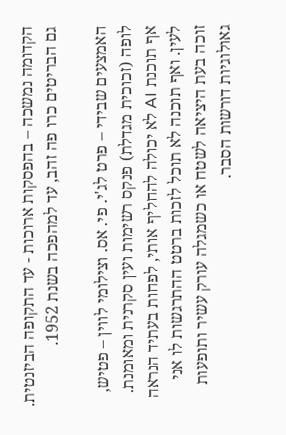הקדומה נמשכה – בהפסקות ארוכות - עד התקופה הביזנטית. גם הבריטים כרו פה זהב, עד למהפכה בשנת 1952.

האמצעים שבידי – פרט לג'י. פי. אס. וצילומי לווין – פטיש, לופה (זכוכית מגדלת) פנקס רשימות ועין סקרנית ומאומנת. אף תוכנת AI לא יכולה להחליף אותי, לפחות בעתיד הנראה לעין. ואף תוכנה לא תוכל לזכות ברטט ההתרגשות לו אני זוכה בעת היציאה לשטח או כשמגלה עורק עשיר ותופעות גאולוגיות דורשות הסבר.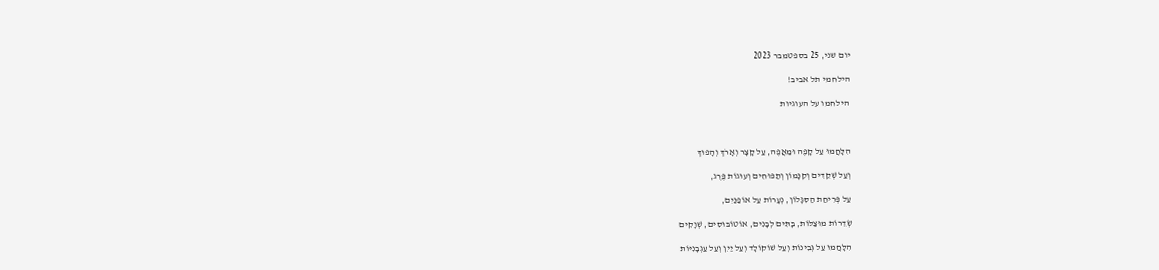יום שני, 25 בספטמבר 2023

הילחמי תל אביב!

 הילחמו על העוגיות



הִלָּחֲמוּ עַל קָפֶה וּמַאֲפֶה, עַל קָצָר וְאָרֹךְ וְהָפוּךְ

וְעַל שְׁקֵדִים וְקִנָּמוֹן וְתַפּוּחִים וְעוּגוֹת פֶּרֶג,

עַל פְּרִיחַת הַסִּגָּלוֹן, נְעָרוֹת עַל אוֹפַנַּיִם,

שְׂדֵרוֹת מוּצַלּוֹת, בָּתִּים לְבָנִים, אוֹטוֹבּוּסִים, שְׁוָקִים

הִלָּחֲמוּ עַל גְּבִינוֹת וְעַל שׁוֹקוֹלָד וְעַל יַיִן וְעַל עַגְבָנִיּוֹת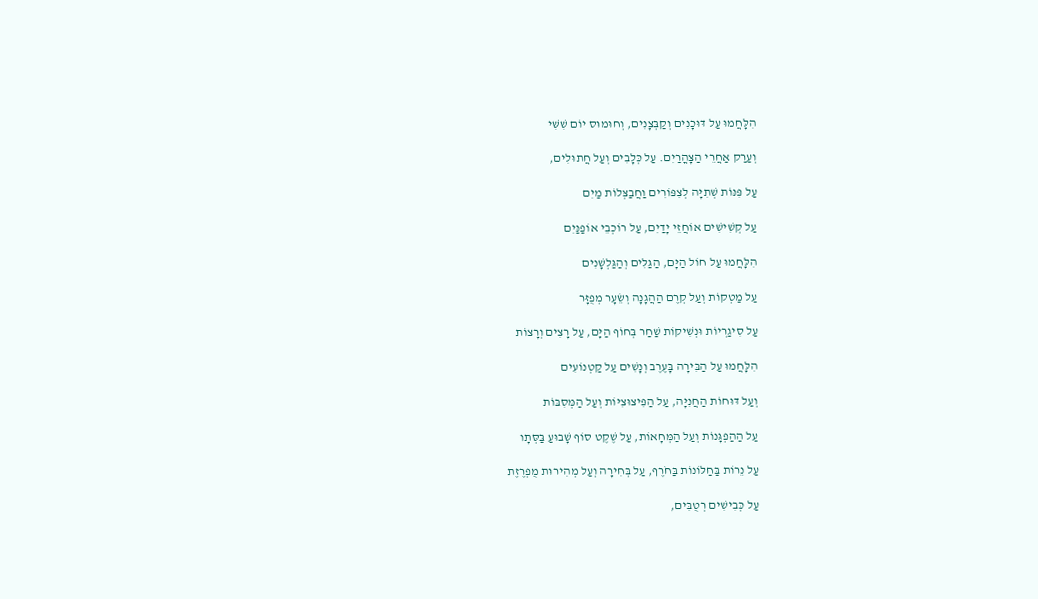הִלָּחֲמוּ עַל דּוּכָנִים וְקַבְּצָנִים, וְחוּמוּס יוֹם שִׁשִּׁי

וְעַרַק אַחֲרֵי הַצָּהֳרַיִם. עַל כְּלָבִים וְעַל חֲתוּלִים,

עַל פִּנּוֹת שְׁתִיָּה לְצִפּוֹרִים וַחֲבַצְּלוֹת מַיִם

עַל קְשִׁישִׁים אוֹחֲזֵי יָדַיִם, עַל רוֹכְבֵי אוֹפַנַּיִם

הִלָּחֲמוּ עַל חוֹל הַיָּם, הַגַּלִּים וְהַגַּלְשָׁנִים

עַל מַטְקוֹת וְעַל קְרֶם הַהֲגָנָה וְשֵׂעָר מְפֻזָּר

עַל סִיגַרְיוֹת וּנְשִׁיקוֹת שַׁחַר בְּחוֹף הַיָּם, עַל רָצִים וְרָצוֹת

הִלָּחֲמוּ עַל הַבִּירָה בָּעֶרֶב וְנָשִׁים עַל קַטְנוֹעִים

וְעַל דּוּחוֹת הַחֲנִיָּה, עַל הַפִּיצוּצִיּוֹת וְעַל הַמְּסִבּוֹת

עַל הַהַפְגָּנוֹת וְעַל הַמְּחָאוֹת, עַל שֶׁקֶט סוֹף שָׁבוּעַ בַּסְּתָו

עַל נֵרוֹת בַּחַלּוֹנוֹת בַּחֹרֶף, עַל בְּחִירָה וְעַל מְהִירוּת מֻפְרֶזֶת

עַל כְּבִישִׁים רְטֻבִּים,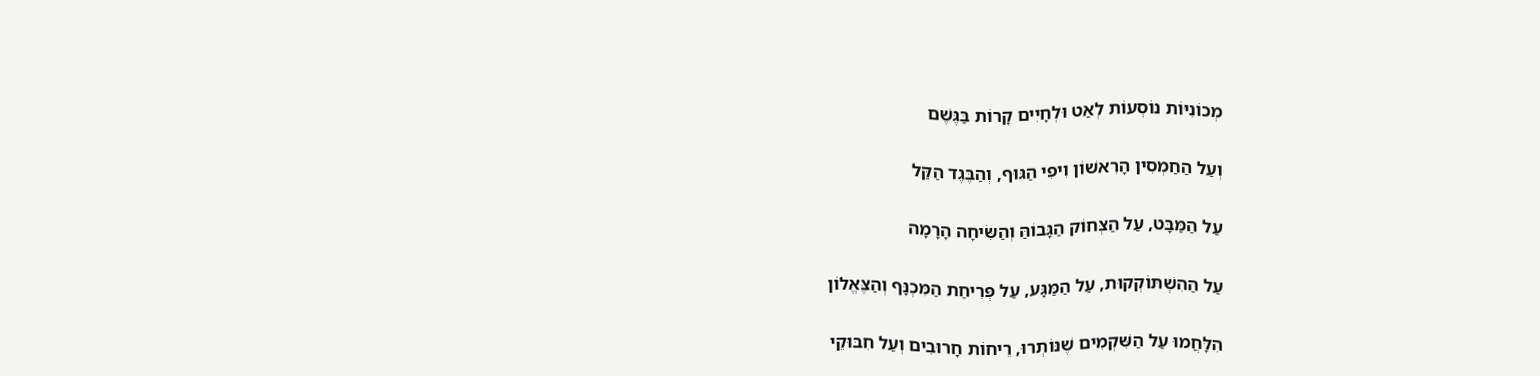מְכוֹנִיּוֹת נוֹסְעוֹת לְאַט וּלְחָיִים קָרוֹת בַּגֶּשֶׁם

וְעַל הַחַמְסִין הָרִאשׁוֹן וִיפִי הַגּוּף, וְהַבֶּגֶד הַקַּל

עַל הַמַּבָּט, עַל הַצְּחוֹק הַגָּבוֹהַּ וְהַשִּׂיחָה הָרָמָה

עַל הַהִשְׁתּוֹקְקוּת, עַל הַמַּגָּע, עַל פְּרִיחַת הַמִּכְנָּף וְהַצֶּאֱלוֹן

הִלָּחֲמוּ עַל הַשִּׁקְמִים שֶׁנּוֹתְרוּ, רֵיחוֹת חָרוּבִים וְעַל חִבּוּקֵי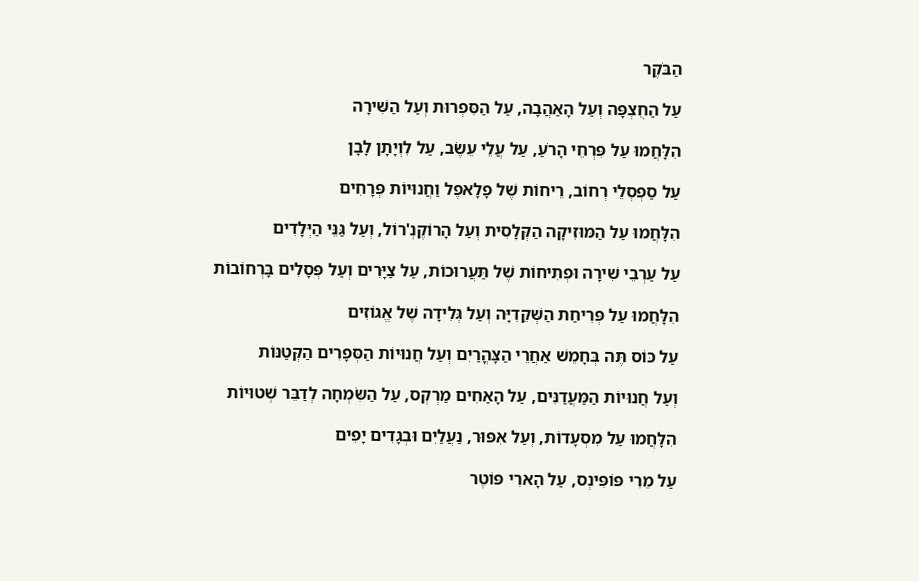הַבֹּקֶר

עַל הַחֻצְפָּה וְעַל הָאַהֲבָה, עַל הַסִּפְרוּת וְעַל הַשִּׁירָה

הִלָּחֲמוּ עַל פִּרְחֵי הָרֹעַ, עַל עֲלֵי עֵשֶׂב, עַל לִוְיָתָן לָבָן

עַל סַפְסְלֵי רְחוֹב, רֵיחוֹת שֶׁל פָלָאפֶל וַחֲנוּיוֹת פְּרָחִים

הִלָּחֲמוּ עַל הַמּוּזִיקָה הַקְּלָסִית וְעַל הָרוֹקֶנְ'רוֹל, וְעַל גַּנֵּי הַיְּלָדִים

עַל עַרְבֵי שִׁירָה וּפְתִיחוֹת שֶׁל תַּעֲרוּכוֹת, עַל צַיָּרִים וְעַל פְּסָלִים בָּרְחוֹבוֹת

הִלָּחֲמוּ עַל פְּרִיחַת הַשְּׁקֵדִיָּה וְעַל גְּלִידָה שֶׁל אֱגוֹזִים

עַל כּוֹס תֶּה בְּחָמֵשׁ אַחֲרֵי הַצָּהֳרַיִם וְעַל חֲנוּיוֹת הַסְּפָרִים הַקְּטַנּוֹת

וְעַל חֲנוּיוֹת הַמַּעֲדַנִּים, עַל הָאַחִים מַרְקְס, עַל הַשִּׂמְחָה לְדַבֵּר שְׁטוּיוֹת

הִלָּחֲמוּ עַל מִסְעָדוֹת, וְעַל אִפּוּר, נַעֲלַיִם וּבְגָדִים יָפִים

עַל מֵרִי פּוֹפִּינְס, עַל הָארִי פּוֹטֶר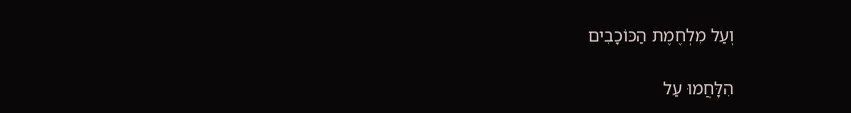וְעַל מִלְחֶמֶת הַכּוֹכָבִים

הִלָּחֲמוּ עַל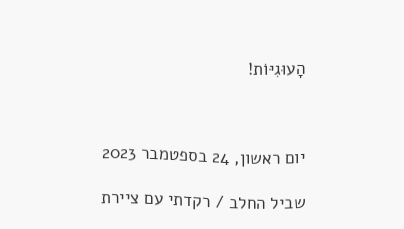הָעוּגִיּוֹת!



יום ראשון, 24 בספטמבר 2023

שביל החלב / רקדתי עם ציירת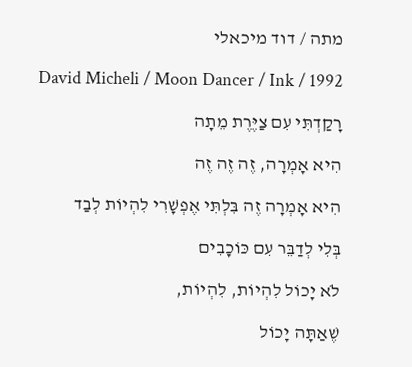מתה / דוד מיכאלי

David Micheli / Moon Dancer / Ink / 1992

רָקַדְתִּי עִם צַיֶּרֶת מֵתָה

הִיא אָמְרָה, זֶה זֶה זֶה

הִיא אָמְרָה זֶה בִּלְתִּי אֶפְשָׁרִי לִהְיוֹת לְבַד

בְּלִי לְדַבֵּר עִם כּוֹכָבִים

לֹא יָכוֹל לִהְיוֹת, לִהְיוֹת,

שֶׁאַתָּה יָכוֹל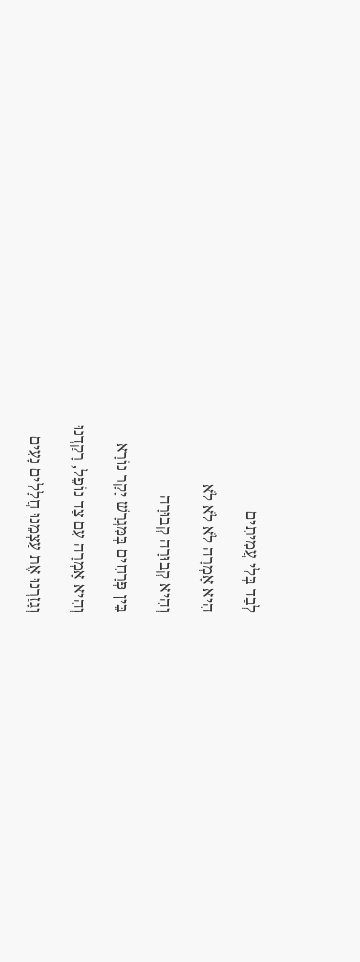לְבַד בְּלִי עֲמִיתִים

הִיא אָמְרָה לֹא לֹא לֹא

וְהִיא קְבוּרָה קְבוּרָה

בֵּין פְּרָחִים בְּמִּגְרָשׁ יָקָר נוֹרָא

וְהִיא אָמְרָה עִם צַד נוֹפֵל, רָקַדְנוּ

וְגָזַרְנוּ אֶת עַצְמֵנוּ חֲלָלִים נָעִים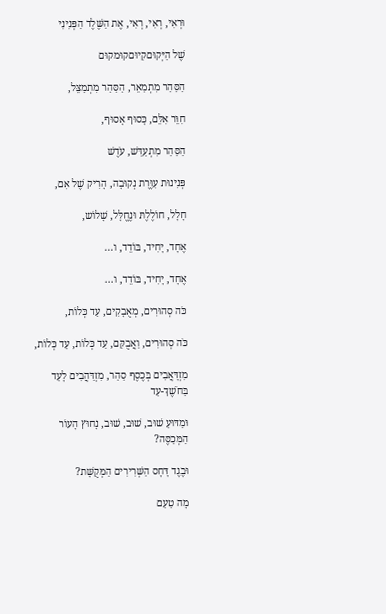וּרְאִי, רְאִי, רְאִי, אֶת הַשֶּׁלֶד הַפְּנִינִי

שֶׁל הַיְּקוּםקִיוּםקוּמקוּם

הַסַּהַר מִתְמַאֵר, הַסַּהַר מִתְמַצֵּל,

חִוֵּר אִלֵּם, כָּסוּף אָסוּף,

הַסַּהַר מִתְעַדֵּשׁ, עֹדֶשׁ

פְּנִינוּת עִוֶּרֶת נְקוּבָה, הָרִיק שֶׁל אִם,

חָלָל, חוֹלֶלֶתּ וּנֶחֱלָּל, שָׁלוֹש,

אֶחָד, יָחִיד, בּוֹדֵד, ו...

אֶחָד, יָחִיד, בּוֹדֵד, ו...

כֹּה סְהוּרִים, מְאֻבָקִים, עַד כְּלוֹת,

כֹּה סְהוּרִים, וַאֲבֻקִּם, עַד כְּלוֹת, עַד כְּלוֹת,

מִזְדָּאֲבִים בְּכֶסֶף סַהַר, מִזְדַּהֲבִים לָעַד בַּחֹשֶׁךְ-עַד

וּמַדּוּעַ שׁוּב, שׁוּב, שׁוּב, נָחוּץ הָעוֹר הַמְּכַסֶּה?

וּבֶגֶד דָּחׇס הַשְּׁרִירִים הַמְּקֻשָּׁת?

מָה טַעַם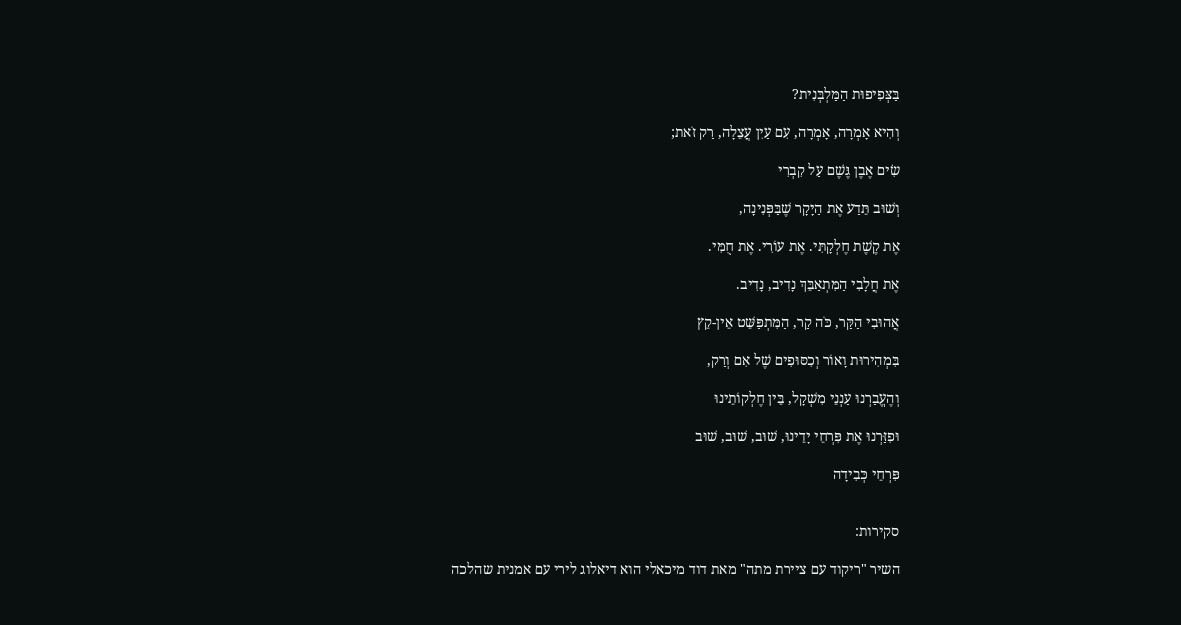בַּצְּפִיפוּת הַמַּלְבְּנִית?

וְהִיא אָמְרָה, אָמְרָה, עִם עַיִן עֲצֵלָה, רַק זֹאת;

שִׂים אֶבֶן גֶּשֶׁם עַל קִבְרִי

וְשׁוּב תֵּדַע אֶת הַיָּקָר שֶׁבַּפְּנִינָה,

אֶת קֶשֶׁת חֶלְקָתִּי. אֶת עוֹרִי. אֶת חֻמִּי.

אֶת חֲלָבִי הַמִּתְאַבֵּךְ נָדִיב, נָדִיב.

אֲהוּבִי הַקַּר, כֹּה קַר, הַמִּתְפַּשֵּׁט אֵין-קֵץ

בִּמְהִירוּת וָאוֹר וְכִסּוּפִים שֶׁל אִם וְרַק,

וְהֶעֱבַרְנוּ עַנְנֵי מִשְׁקָל, בֵּין חֶלְקוֹתֵינוּ

וּפִזַּרְנוּ אֶת פִּרְחֵי יָדֵינוּ, שׁוּב, שׁוּב, שׁוּב

פִּרְחֵי כְּבִידָה


סקירות:

השיר "ריקוד עם ציירת מתה" מאת דוד מיכאלי הוא דיאלוג לירי עם אמנית שהלכה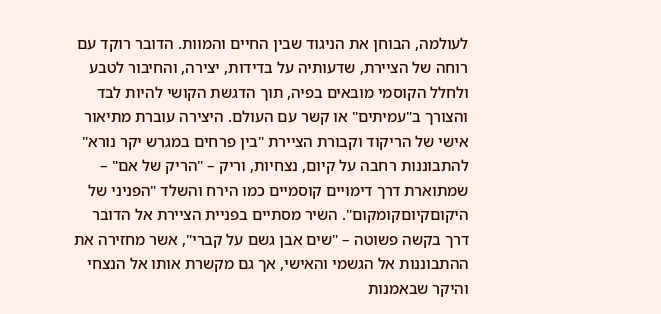לעולמה, הבוחן את הניגוד שבין החיים והמוות. הדובר רוקד עם רוחה של הציירת, שדעותיה על בדידות, יצירה, והחיבור לטבע ולחלל הקוסמי מובאים בפיה, תוך הדגשת הקושי להיות לבד והצורך ב"עמיתים" או קשר עם העולם. היצירה עוברת מתיאור אישי של הריקוד וקבורת הציירת "בין פרחים במגרש יקר נורא" להתבוננות רחבה על קיום, נצחיות, וריק – "הריק של אם" – שמתוארת דרך דימויים קוסמיים כמו הירח והשלד "הפניני של היקוםקיוםקומקום". השיר מסתיים בפניית הציירת אל הדובר דרך בקשה פשוטה – "שים אבן גשם על קברי", אשר מחזירה את ההתבוננות אל הגשמי והאישי, אך גם מקשרת אותו אל הנצחי והיקר שבאמנות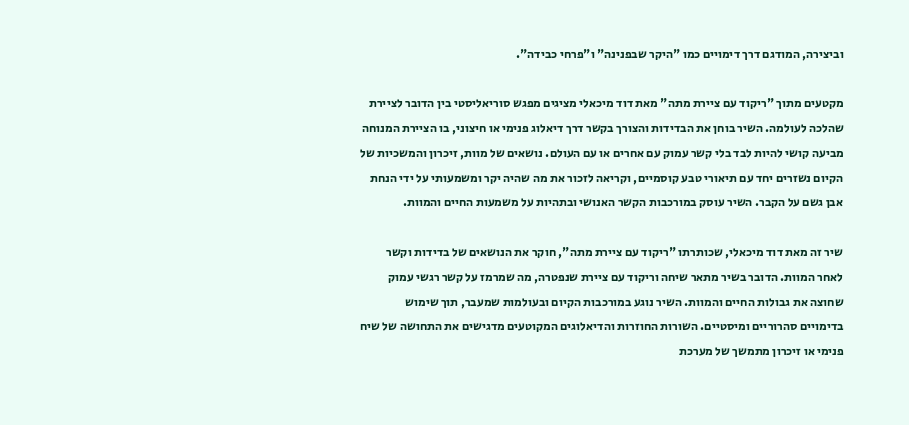וביצירה, המודגם דרך דימויים כמו "היקר שבפנינה" ו"פרחי כבידה".

מקטעים מתוך "ריקוד עם ציירת מתה" מאת דוד מיכאלי מציגים מפגש סוריאליסטי בין הדובר לציירת שהלכה לעולמה. השיר בוחן את הבדידות והצורך בקשר דרך דיאלוג פנימי או חיצוני, בו הציירת המנוחה מביעה קושי להיות לבד בלי קשר עמוק עם אחרים או עם העולם. נושאים של מוות, זיכרון והמשכיות של הקיום נשזרים יחד עם תיאורי טבע קוסמיים, וקריאה לזכור את מה שהיה יקר ומשמעותי על ידי הנחת אבן גשם על הקבר. השיר עוסק במורכבות הקשר האנושי ובתהיות על משמעות החיים והמוות.

שיר זה מאת דוד מיכאלי, שכותרתו "ריקוד עם ציירת מתה", חוקר את הנושאים של בדידות וקשר לאחר המוות. הדובר בשיר מתאר שיחה וריקוד עם ציירת שנפטרה, מה שמרמז על קשר רגשי עמוק שחוצה את גבולות החיים והמוות. השיר נוגע במורכבות הקיום ובעולמות שמעבר, תוך שימוש בדימויים סהרוריים ומיסטיים. השורות החוזרות והדיאלוגים המקוטעים מדגישים את התחושה של שיח פנימי או זיכרון מתמשך של מערכת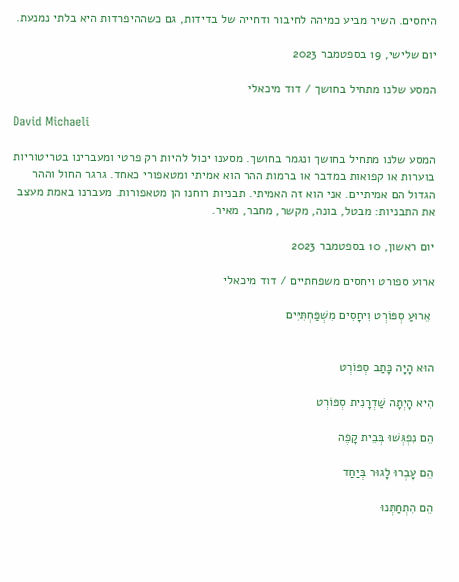היחסים. השיר מביע כמיהה לחיבור ודחייה של בדידות, גם כשההיפרדות היא בלתי נמנעת.

יום שלישי, 19 בספטמבר 2023

המסע שלנו מתחיל בחושך / דוד מיכאלי

David Michaeli

המסע שלנו מתחיל בחושך ונגמר בחושך. מסענו יכול להיות רק פרטי ומעברינו בטריטוריות בוערות או קפואות במדבר או ברמות ההר הוא אמיתי ומטאפורי כאחד. גרגר החול וההר הגדול הם אמיתיים. אני הוא זה האמיתי. תבניות רוחנו הן מטאפורות. מעברנו באמת מעצב את התבניות: מבטל, בונה, מקשר, מחבר, מאיר.

יום ראשון, 10 בספטמבר 2023

ארוע ספורט ויחסים משפחתיים / דוד מיכאלי

 אֵרוּעַ סְפּוֹרְט וִיחָסִים מִשְׁפַּחְתִּיִּים


הוּא הָיָה כָּתַב סְפּוֹרְט

הִיא הָיְתָה שַׁדְרָנִית סְפּוֹרְט

הֵם נִפְגְּשׁוּ בְּבֵית קָפֶה

הֵם עָבְרוּ לָגוּר בְּיַחַד

הֵם הִתְחַתְּנוּ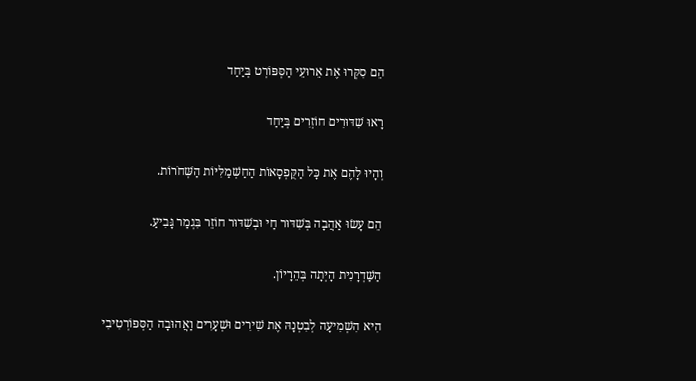הֵם סִקְּרוּ אֶת אֵרוּעֵי הַסְּפּוֹרְט בְּיַחַד

רָאוּ שִׁדּוּרִים חוֹזְרִים בְּיַחַד

וְהָיוּ לָהֶם אֶת כָּל הַקֻּפְסָאוֹת הַחַשְׁמַלִּיּוֹת הַשְּׁחֹרוֹת.

הֵם עָשׂוּ אַהֲבָה בְּשִׁדּוּר חַי וּבְשִׁדּוּר חוֹזֵר בִּגְמַר גָּבִיעַ.

הַשַּׁדְרָנִית הָיְתָה בְּהֵרָיוֹן.

הִיא הִשְׁמִיעָה לְבִטְנָהּ אֶת שִׁירִים וּשְׁעָרִים וַאֲהוּבָה הַסְּפּוֹרְטִיבִי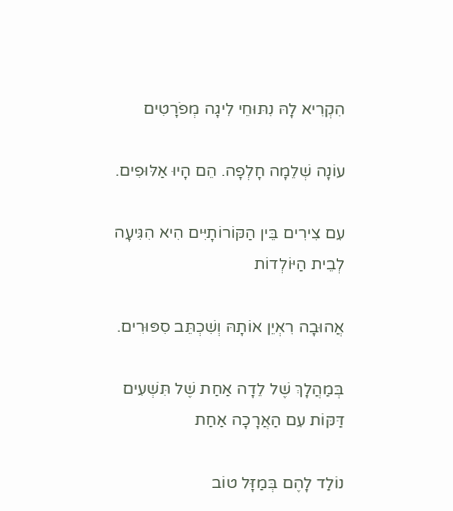הִקְרִיא לָהּ נִתּוּחֵי לִיגָה מְפֹרָטִים

עוֹנָה שְׁלֵמָה חָלְפָה. הֵם הָיוּ אַלּוּפִים.

עִם צִירִים בֵּין הַקּוֹרוֹתָיִּים הִיא הִגִּיעָה לְבֵית הַיּוֹלְדוֹת

אֲהוּבָה רִאְיֵן אוֹתָהּ וְשִׁכְתֵּב סִפּוּרִים.

בְּמַהֲלָךְ שֶׁל לֵדָה אַחַת שֶׁל תִּשְׁעִים דַּקּוֹת עִם הַאֲרָכָה אַחַת

נוֹלַד לָהֶם בְּמַזָּל טוֹב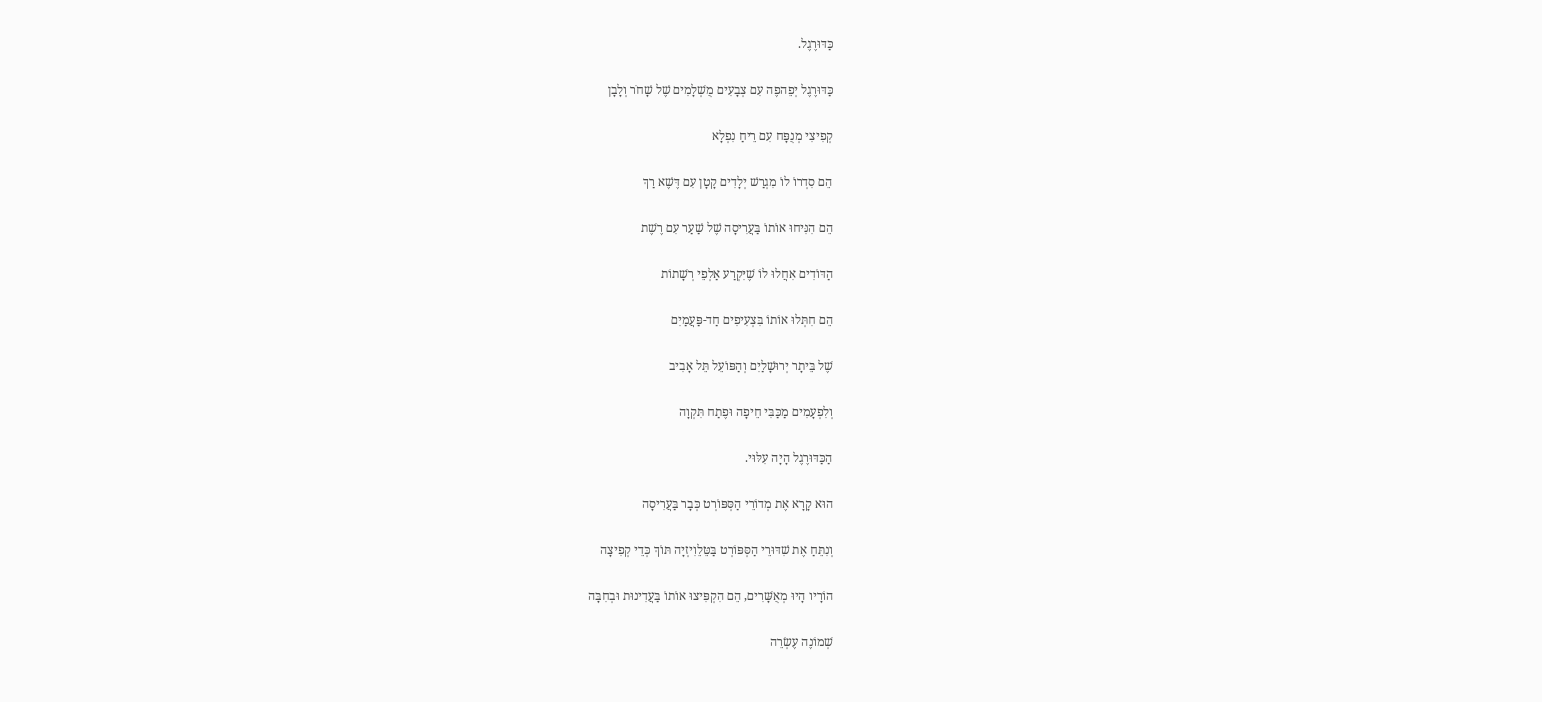כַּדּוּרֶגֶל.

כַּדּוּרֶגֶל יְפֵהפֶה עִם צְבָעִים מֻשְׁלָמִים שֶׁל שָׁחֹר וְלָבָן

קְפִיצִי מְנֻפָּח עִם רֵיחַ נִפְלָא

הֵם סִדְרוֹ לוֹ מִגְרַשׁ יְלָדִים קָטָן עִם דֶּשֶׁא רַךְ

הֵם הִנִּיחוּ אוֹתוֹ בַּעֲרִיסָה שֶׁל שַׁעַר עִם רֶשֶׁת

הַדּוֹדִים אִחֲלוּ לוֹ שֶׁיִּקְרַע אַלְפֵי רְשָׁתוֹת

הֵם חִתְּלוּ אוֹתוֹ בִּצְעִיפִים חַד-פַּעֲמַיִם

שֶׁל בֵּיתָר יְרוּשָׁלַיִם וְהַפּוֹעֵל תֵּל אָבִיב

וְלִפְעָמִים מַכַּבִּי חֵיפָה וּפֶתַח תִּקְוָה

הַכַּדּוּרֶגֶל הָיָה עִלּוּי.

הוּא קָרָא אֶת מְדוֹרֵי הַסְּפּוֹרְט כְּבָר בַּעֲרִיסָה

וְנִתֵּחַ אֶת שִׁדּוּרֵי הַסְּפּוֹרְט בַּטֵּלֵוִיזְיָה תּוֹךְ כְּדֵי קְפִיצָה

הוֹרָיו הָיוּ מְאֻשָּׁרִים, הֵם הִקְפִּיצוּ אוֹתוֹ בַּעֲדִינוּת וּבְחִבָּה

שְׁמוֹנֶה עֶשְׂרֵה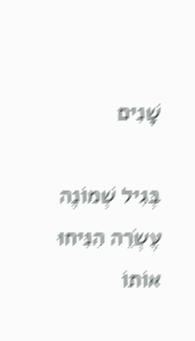שָׁנִים

בְּגִיל שְׁמוֹנֶה עֶשְׂרֵה הִנִּיחוּ אוֹתוֹ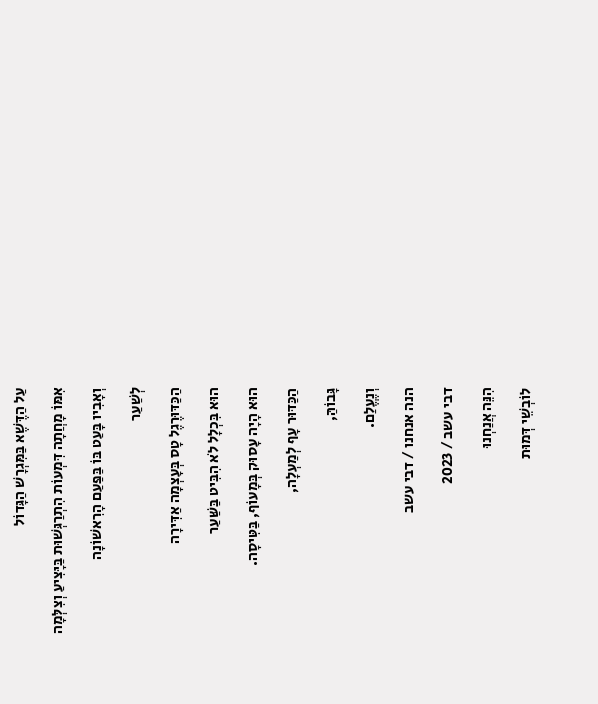עַל הַדֶּשֶׁא בַּמִּגְרָשׁ הַגָּדוֹל

אִמּוֹ מָחֲתָה דִּמְעוֹת הִתְרַגְּשׁוּת בַּיָּצִיעַ וְצִלְּמָה

וְאָבִיו בָּעַט בּוֹ בַּפַּעַם הָרִאשׁוֹנָה

לְשַׁעַר

הַכַּדּוּרֶגֶל טָס בְּעָצְמָה אַדִּירָה

הוּא בִּכְלָל לֹא הִבִּיט בַּשַּׁעַר

הוּא הָיָה עָסוּק בְּמָעוֹף, בַּטִּיסָה.

הַכַּדּוּר עָף לְמַעְלָה,

גָּבוֹהַּ,

וְנֶעֱלַם.

הנה אנחנו / דבי עשב

דבי עשב / 2023

הִנֵּה אֲנַחְנוּ

לוֹבְשֵׁי דְּמוּת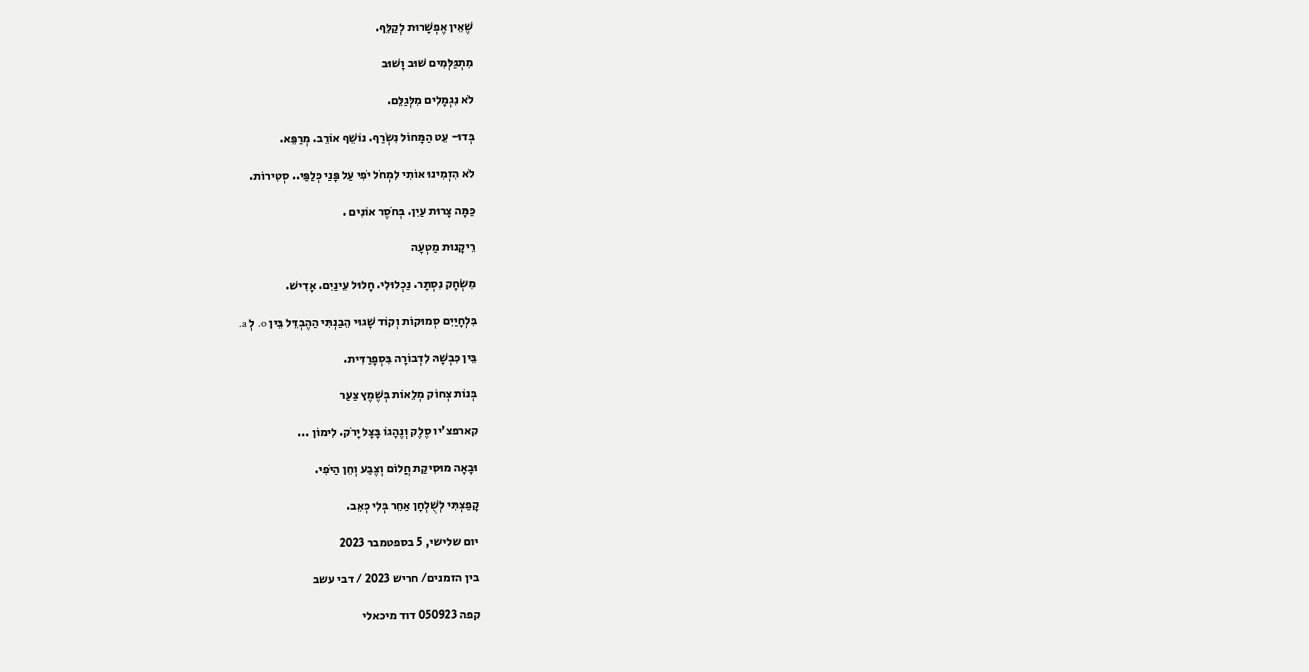שֶׁאֵין אֶפְשָׁרוּת לְקַלֵּף.

מִתְגַּלְּמִים שׁוּב וָשׁוּב

לֹא נִגְמָלִים מִלְּגַלֵּם.

בְּדוּ- עֵט הַמָּחוֹל נִשְׂרַף. נוֹשֵׁף אוֹרֵב. מְרַפֵּא.

לֹא הִזְמִינוּ אוֹתִי לִמְחֹל יֹפִי עַל פָּנַי כְּלַפַּי.. סְטִירוֹת.

כַּמָּה צָרוּת עַיִן. בְּחֹסֶר אוֹנִים .

רֵיקָנוּת מַטְעָה

מִשְׂחָק נִסְתָּר. נַכְלוּלִי. חָלוּל עֵינַיִם. אָדִישׁ.

בִּלְחָיַיִם סְמוּקוֹת וְקוֹד שָׁגוּי הֵבַנְתִּי הַהֶבְדֵּל בֵּין o. לְ a.

בֵּין כִּבְשָׁהּ לִדְבוֹרָה בִּסְפָרַדִּית.

בְּנוֹת צְחוֹק מְלֵאוֹת בְּשֶׁמֶץ צַעַר

קארפצ'יו סֶלֶק וְנֶהָגוֹ בָּצָל יָרֹק. לִימוֹן ...

וּבָאָה מוּסִיקַת חֲלוֹם וְצֶבַע וְחֵן הַיֹּפִי.

קָפַצְתִּי לְשֻׁלְחָן אַחֵר בְּלִי כְּאֵב.

יום שלישי, 5 בספטמבר 2023

בין הזמנים/ חריש 2023 / דבי עשב

קפה 050923 דוד מיכאלי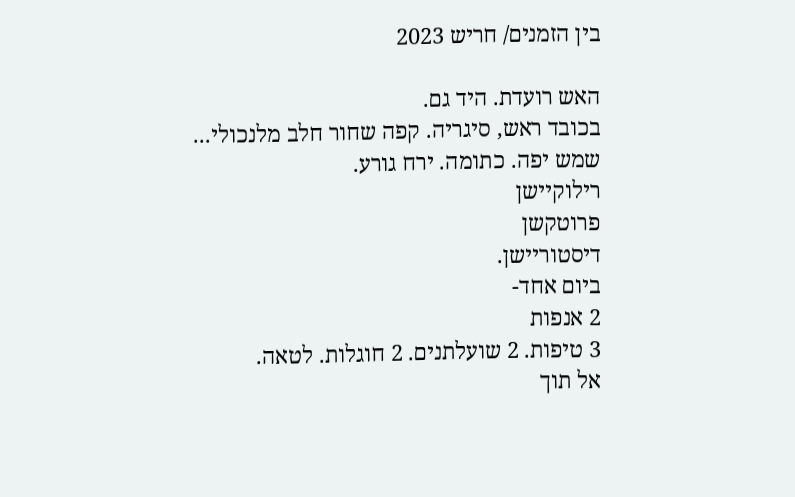בין הזמנים/ חריש 2023

האש רועדת. היד גם.
בכובד ראש, סיגריה. קפה שחור חלב מלנכולי...
שמש יפה. כתומה. ירח גורע.
רילוקיישן
פרוטקשן
דיסטוריישן.
ביום אחד-
2 אנפות
3 טיפות. 2 שועלתנים. 2 חוגלות. לטאה.
אל תוך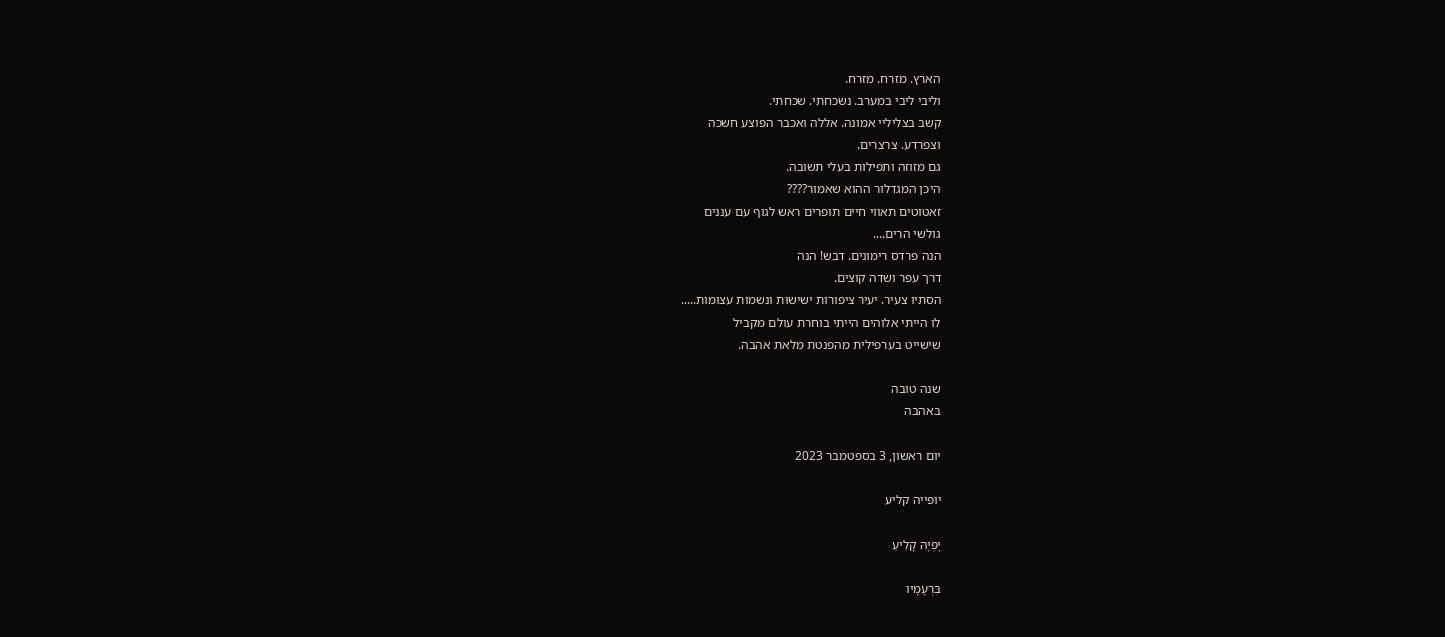הארץ. מזרח. מזרח.
וליבי ליבי במערב. נשכחתי. שכחתי.
קשב בצליליי אמונה. אללה ואכבר הפוצע חשכה
וצפרדע. צרצרים.
גם מזוזה ותפילות בעלי תשובה.
היכן המגדלור ההוא שאמור????
זאטוטים תאווי חיים תופרים ראש לגוף עם עננים
גולשי הרים....
הנה פרדס רימונים. דבש! הנה
דרך עפר ושדה קוצים.
הסתיו צעיר. יעיר ציפורות ישישות ונשמות עצומות.....
לו הייתי אלוהים הייתי בוחרת עולם מקביל
שישייט בערפילית מהפנטת מלאת אהבה.

שנה טובה
באהבה

יום ראשון, 3 בספטמבר 2023

יופייה קליע

יָפְיָהּ קָלִיעַ

בִּרְעָמָיו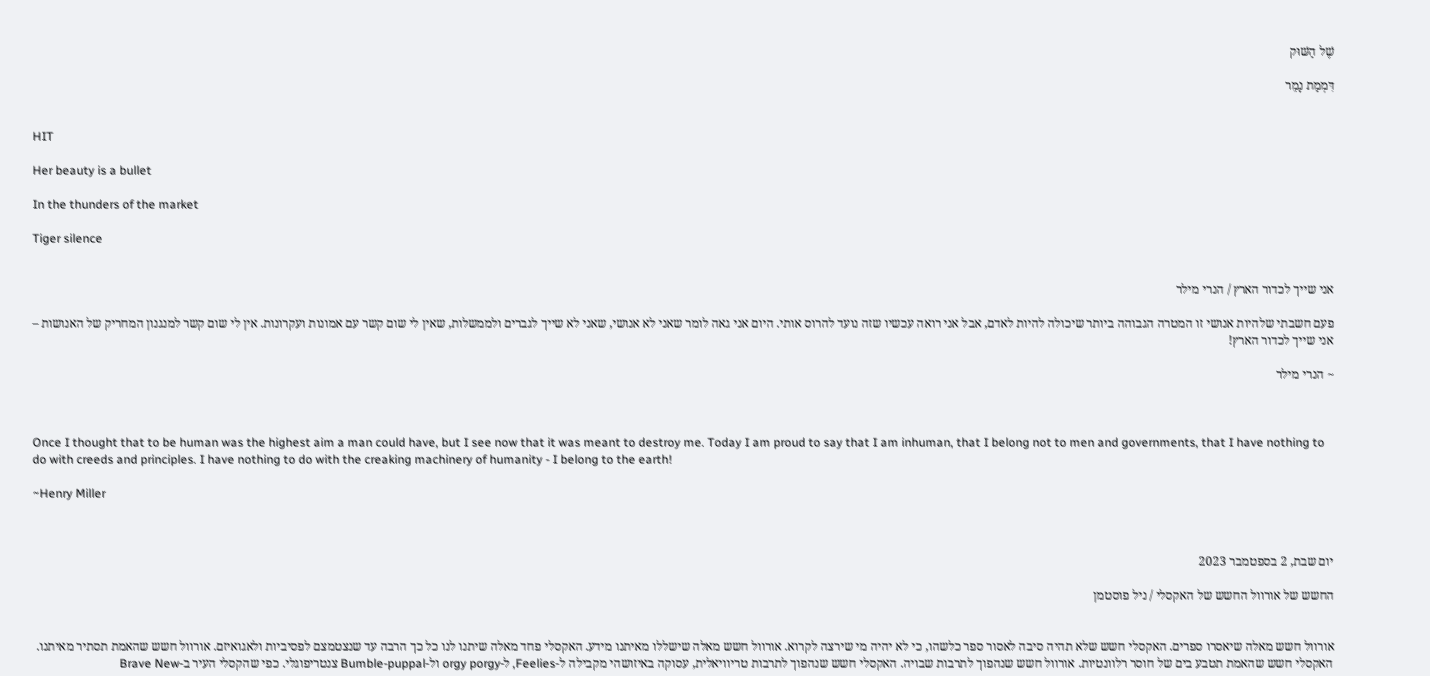שֶׁל הַשּׁוּק

דִּמְמַת נָמֵר


HIT

Her beauty is a bullet

In the thunders of the market

Tiger silence


אני שייך לכדור הארץ / הנרי מילר

פעם חשבתי שלהיות אנושי זו המטרה הגבוהה ביותר שיכולה להיות לאדם, אבל אני רואה עכשיו שזה נועד להרוס אותי. היום אני גאה לומר שאני לא אנושי, שאני לא שייך לגברים ולממשלות, שאין לי שום קשר עם אמונות ועקרונות. אין לי שום קשר למנגנון המחריק של האנושות – אני שייך לכדור הארץ!

~ הנרי מילר



Once I thought that to be human was the highest aim a man could have, but I see now that it was meant to destroy me. Today I am proud to say that I am inhuman, that I belong not to men and governments, that I have nothing to do with creeds and principles. I have nothing to do with the creaking machinery of humanity - I belong to the earth!

~Henry Miller



יום שבת, 2 בספטמבר 2023

החשש של אורוול החשש של האקסלי / ניל פוסטמן


אורוול חשש מאלה שיאסרו ספרים. האקסלי חשש שלא תהיה סיבה לאסור ספר כלשהו, כי לא יהיה מי שירצה לקרוא. אורוול חשש מאלה שישללו מאיתנו מידע. האקסלי פחד מאלה שיתנו לנו כל כך הרבה עד שנצטמצם לפסיביות ולאגואיזם. אורוול חשש שהאמת תסתיר מאיתנו. האקסלי חשש שהאמת תטבע בים של חוסר רלוונטיות. אורוול חשש שנהפוך לתרבות שבויה. האקסלי חשש שנהפוך לתרבות טריוויאלית, עסוקה באיזושהי מקבילה ל-Feelies, ל-orgy porgy ול-Bumble-puppal צנטריפוגלי. כפי שהקסלי העיר ב-Brave New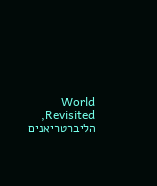World Revisited, הליברטריאנים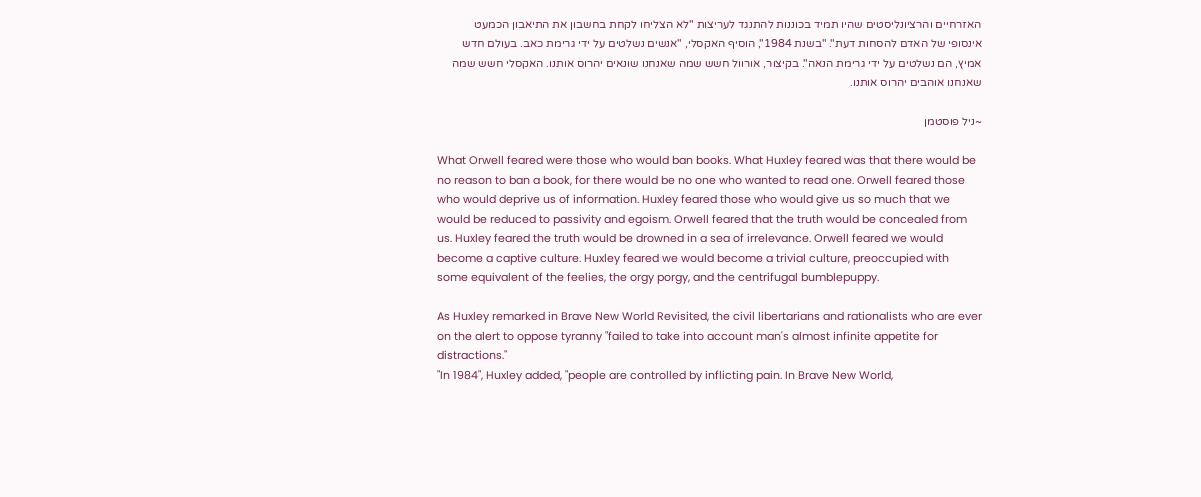האזרחיים והרציונליסטים שהיו תמיד בכוננות להתנגד לעריצות "לא הצליחו לקחת בחשבון את התיאבון הכמעט אינסופי של האדם להסחות דעת". "בשנת 1984", הוסיף האקסלי, "אנשים נשלטים על ידי גרימת כאב. בעולם חדש אמיץ, הם נשלטים על ידי גרימת הנאה". בקיצור, אורוול חשש שמה שאנחנו שונאים יהרוס אותנו. האקסלי חשש שמה שאנחנו אוהבים יהרוס אותנו.

~ניל פוסטמן

What Orwell feared were those who would ban books. What Huxley feared was that there would be no reason to ban a book, for there would be no one who wanted to read one. Orwell feared those who would deprive us of information. Huxley feared those who would give us so much that we would be reduced to passivity and egoism. Orwell feared that the truth would be concealed from us. Huxley feared the truth would be drowned in a sea of irrelevance. Orwell feared we would become a captive culture. Huxley feared we would become a trivial culture, preoccupied with some equivalent of the feelies, the orgy porgy, and the centrifugal bumblepuppy.

As Huxley remarked in Brave New World Revisited, the civil libertarians and rationalists who are ever on the alert to oppose tyranny "failed to take into account man's almost infinite appetite for distractions."
"In 1984", Huxley added, "people are controlled by inflicting pain. In Brave New World,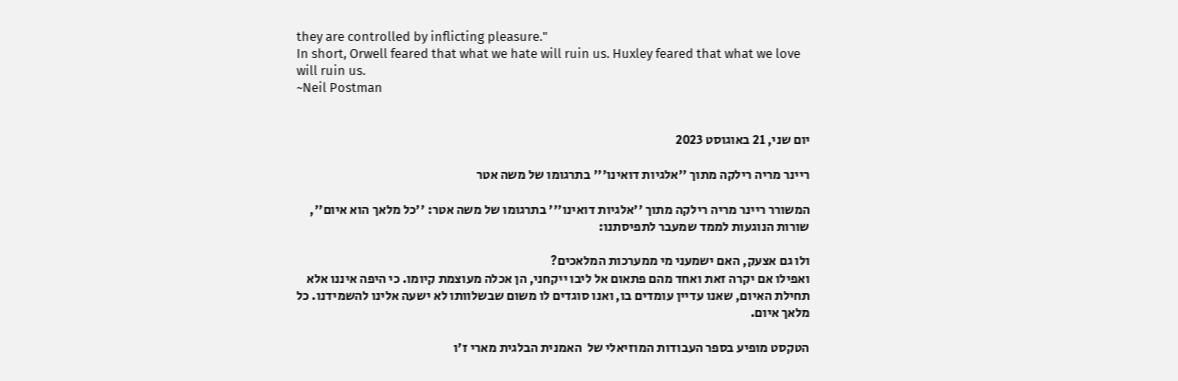they are controlled by inflicting pleasure."
In short, Orwell feared that what we hate will ruin us. Huxley feared that what we love will ruin us.
~Neil Postman


יום שני, 21 באוגוסט 2023

ריינר מריה רילקה מתוך ''אלגיות דואינו''' בתרגומו של משה אטר

המשורר ריינר מריה רילקה מתוך ''אלגיות דואינו''' בתרגומו של משה אטר: ''כל מלאך הוא איום'', שורות הנוגעות לממד שמעבר לתפיסתנו:

ולו גם אצעק, האם ישמעני מי ממערכות המלאכים?
ואפילו אם יקרה זאת ואחד מהם פתאום אל ליבו ייקחני, הן אכלה מעוצמת קיומו. כי היפה איננו אלא תחילת האיום, שאנו עדיין עומדים בו, ואנו סוגדים לו משום שבשלוותו לא ישעה אלינו להשמידנו. כל מלאך איום.

הטקסט מופיע בספר העבודות המוזיאלי של  האמנית הבלגית מארי ז'ו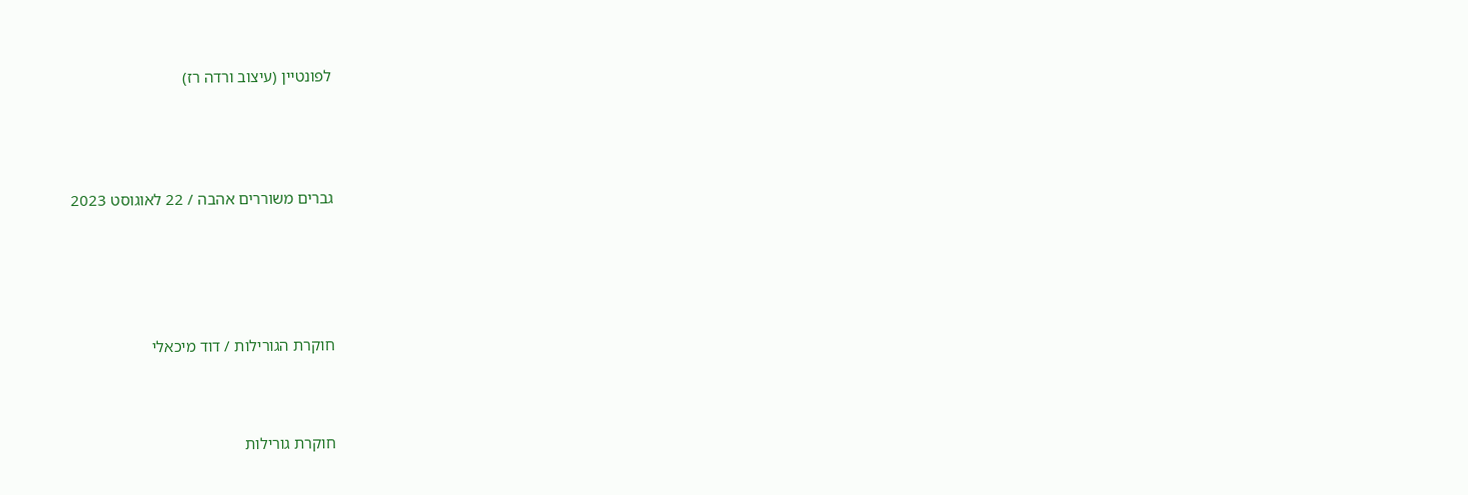לפונטיין (עיצוב ורדה רז)




גברים משוררים אהבה / 22 לאוגוסט 2023





חוקרת הגורילות / דוד מיכאלי



חוקרת גורילות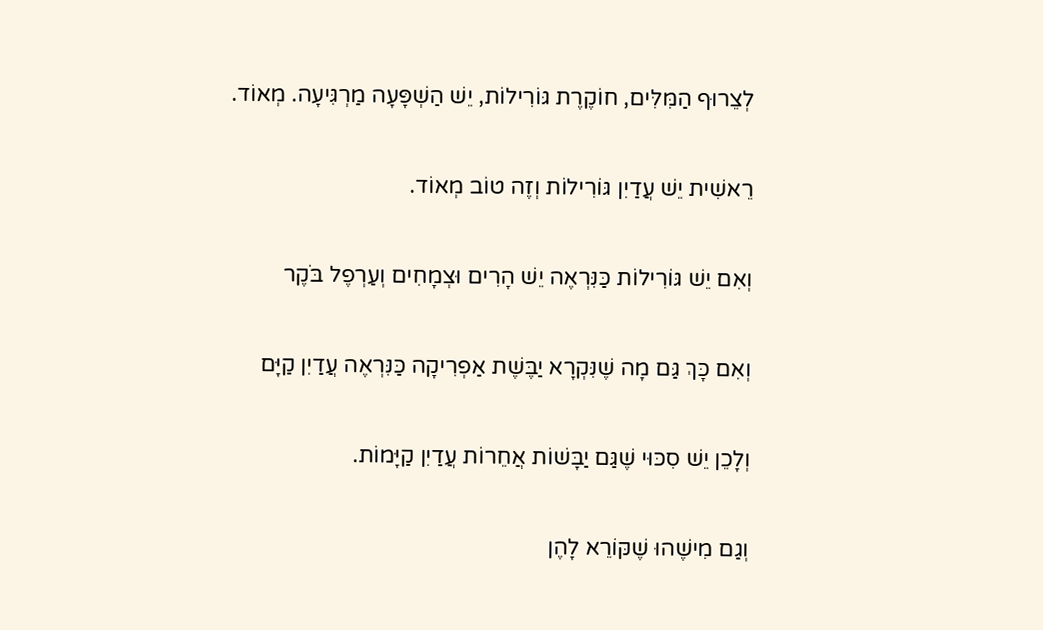לְצֵרוּף הַמִּלִּים, חוֹקֶרֶת גּוֹרִילוֹת, יֵשׁ הַשְׁפָּעָה מַרְגִּיעָה. מְאוֹד.

רֵאשִׁית יֵשׁ עֲדַיִן גּוֹרִילוֹת וְזֶה טוֹב מְאוֹד.

וְאִם יֵשׁ גּוֹרִילוֹת כַּנִּרְאֶה יֵשׁ הָרִים וּצְמָחִים וְעַרְפֶל בֹּקֶר

וְאִם כָּךְ גַּם מָה שֶׁנִּקְרָא יַבֶּשֶׁת אַפְרִיקָה כַּנִּרְאֶה עֲדַיִן קַיָּם

וְלָכֵן יֵשׁ סִכּוּי שֶׁגַּם יַבָּשׁוֹת אֲחֵרוֹת עֲדַיִן קַיָּמוֹת.

וְגַם מִישֶׁהוּ שֶׁקּוֹרֵא לָהֶן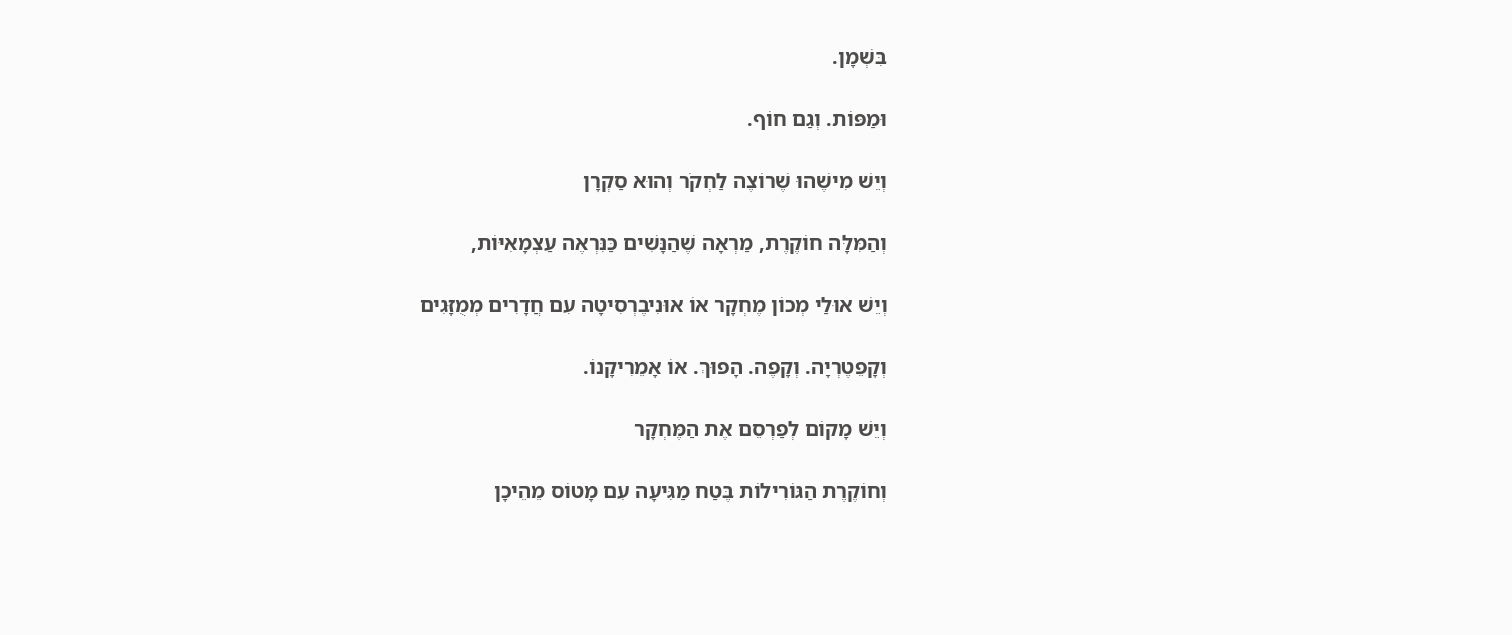בִּשְׁמָן.

וּמַפּוֹת. וְגַם חוֹף.

וְיֵשׁ מִישֶׁהוּ שֶׁרוֹצֶה לַחְקֹר וְהוּא סַקְרָן

וְהַמִּלָּה חוֹקֶרֶת, מַרְאָה שֶׁהַנָּשִׁים כַּנִּרְאֶה עַצְמָאִיּוֹת,

וְיֵשׁ אוּלַי מְכוֹן מֶחְקָר אוֹ אוּנִיבֶרְסִיטָה עִם חֲדָרִים מְמֻזָּגִים

וְקָפֵטֶרְיָה. וְקָפֶה. הָפוּךְ. אוֹ אָמֵרִיקָנוֹ.

וְיֵשׁ מָקוֹם לְפַרְסֵם אֶת הַמֶּחְקָר

וְחוֹקֶרֶת הַגּוֹרִילוֹת בֶּטַח מַגִּיעָה עִם מָטוֹס מֵהֵיכָן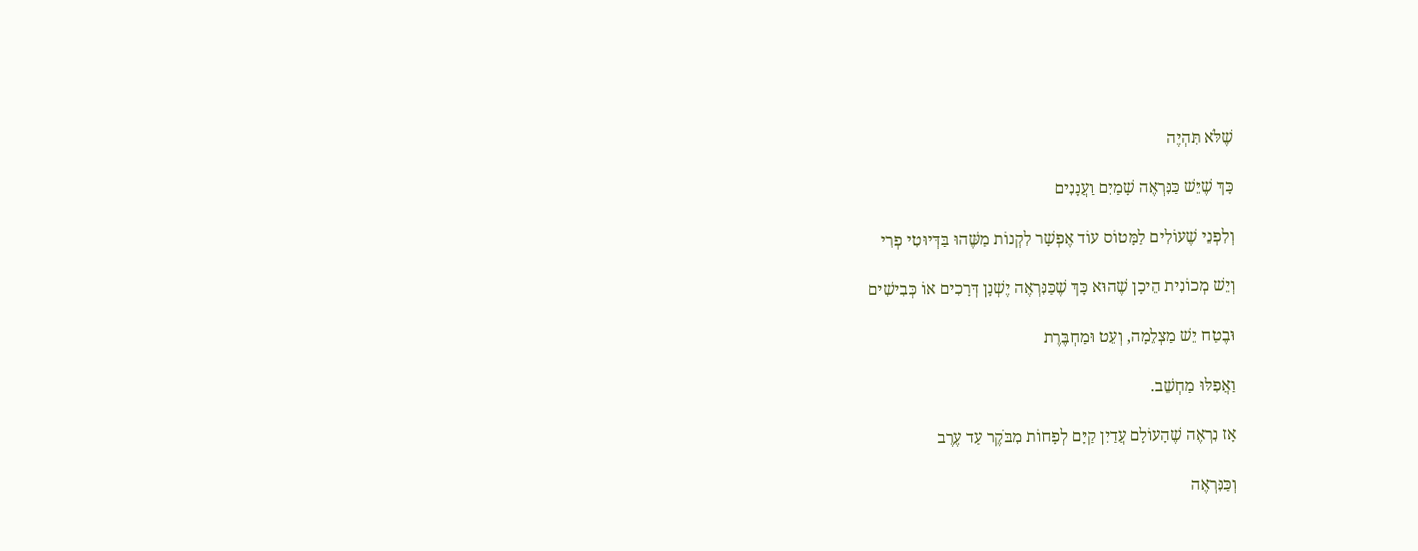שֶׁלֹּא תִּהְיֶה

כָּךְ שֶׁיֵּשׁ כַּנִּרְאֶה שָׁמַיִם וַעֲנָנִים

וְלִפְנֵי שֶׁעוֹלִים לַמָּטוֹס עוֹד אֶפְשָׁר לִקְנוֹת מַשֶּׁהוּ בַּדְּיוּטִי פְרִי

וְיֵשׁ מְכוֹנִית הֵיכָן שֶׁהוּא כָּךְ שֶׁכַּנִּרְאֶה יֶשְׁנָן דְּרָכִים אוֹ כְּבִישִׁים

וּבֶטַח יֵשׁ מַצְלֵמָה, וְעֵט וּמַחְבֶּרֶת

וַאֲפִלּוּ מַחְשֵׁב.

אָז נִרְאֶה שֶׁהָעוֹלָם עֲדַיִן קַיָּם לְפָחוֹת מִבֹּקֶר עַד עֶרֶב

וְכַּנִּרְאֶה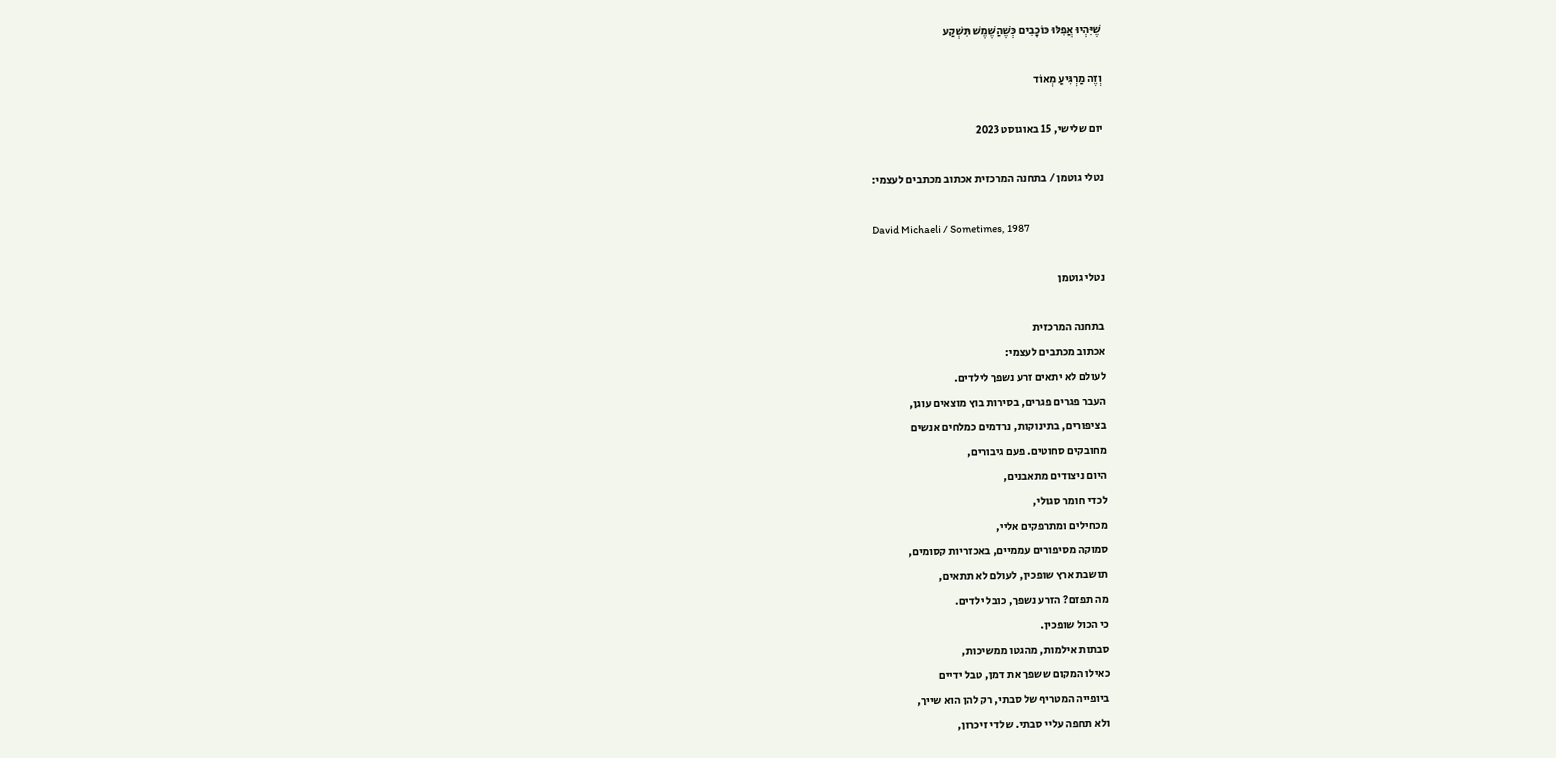שֶׁיִּהְיוּ אֲפִלּוּ כּוֹכָבִים כְּשֶׁהַשֶּׁמֶשׁ תִּשְׁקַע

וְזֶה מַרְגִּיעַ מְאוֹד

יום שלישי, 15 באוגוסט 2023

נטלי גוטמן / בתחנה המרכזית אכתוב מכתבים לעצמי:

David Michaeli / Sometimes, 1987

נטלי גוטמן

בתחנה המרכזית
אכתוב מכתבים לעצמי:
לעולם לא יתאים זרע נשפך לילדים.
העבר פגרים פגרים, בסירות בוץ מוצאים עוגן,
בציפורים, בתינוקות, נרדמים כמלחים אנשים
מחובקים סחוטים. פעם גיבורים,
היום ניצודים מתאבנים,
לכדי חומר סגולי,
מכחילים ומתרפקים אליי,
סמוקה מסיפורים עממיים, באכזריות קסומים,
תושבת ארץ שופכין, לעולם לא תתאים,
מה תפזם? הזרע נשפך, כובל ילדים.
כי הכול שופכין.
סבתות אילמות, מהגטו ממשיכות,
כאילו המקום ששפך את דמן, טבל ידיים
ביופייה המטריף של סבתי, רק להן הוא שייך,
ולא תחפה עליי סבתי. שלדי זיכרון,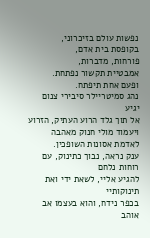נפשות עולם בזיכרוני,
בקופסת בית אדם,
פורחות, מדברות,
אמבטיית תקשור נפתחת.
ופעם אחת תיפתח.
נהג סמיטריילר סיבירי צנום יגיע
אל תוך גלד הרוע העתיק, הזרוע
ויעמוד מולי חנוק מאהבה לאדמת אסונות השופכין.
ענק נראה, נבוך כתינוק, עם רוחות נלחם
להגיע אליי, לשאת ידי ואת תינוקותיי
בכפר נידח, והוא בעצמו אב אוהב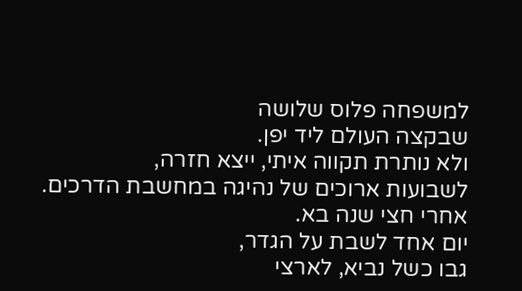למשפחה פלוס שלושה
שבקצה העולם ליד יפן.
ולא נותרת תקווה איתי, ייצא חזרה,
לשבועות ארוכים של נהיגה במחשבת הדרכים.
אחרי חצי שנה בא.
יום אחד לשבת על הגדר,
גבו כשל נביא, לארצי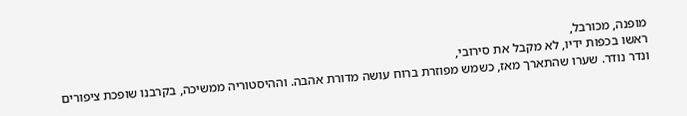מופנה, מכורבל,
ראשו בכפות ידיו, לא מקבל את סירובי,
ונדר נודר. שערו שהתארך מאז, כשמש מפוזרת ברוח עושה מדורת אהבה. וההיסטוריה ממשיכה, בקרבנו שופכת ציפורים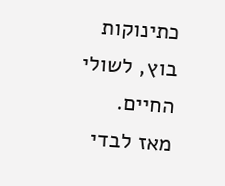כתינוקות בוץ, לשולי החיים.
מאז לבדי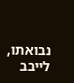נבואתו, לייבב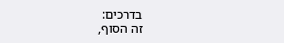בדרכים:
זה הסוף,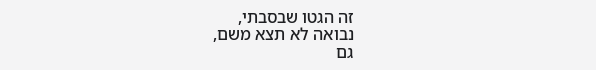זה הגטו שבסבתי,
נבואה לא תצא משם,
גם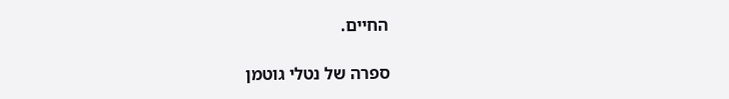החיים.

ספרה של נטלי גוטמן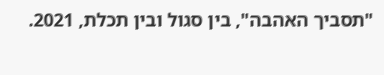"תסביך האהבה", בין סגול ובין תכלת, 2021.